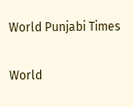World Punjabi Times

World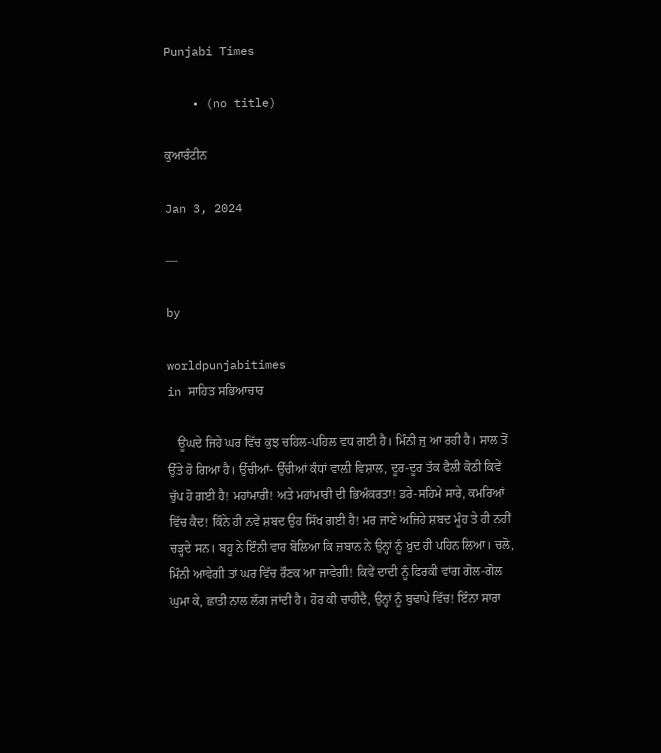Punjabi Times

    • (no title)

ਕੁਆਰੰਟੀਨ

Jan 3, 2024

—

by

worldpunjabitimes
in ਸਾਹਿਤ ਸਭਿਆਚਾਰ

   ਊਂਘਦੇ ਜਿਹੇ ਘਰ ਵਿੱਚ ਕੁਝ ਚਹਿਲ-ਪਹਿਲ ਵਧ ਗਈ ਹੈ। ਮਿੰਨੀ ਜੁ ਆ ਰਹੀ ਹੈ। ਸਾਲ ਤੋਂ ਉੱਤੇ ਹੋ ਗਿਆ ਹੈ। ਉੱਚੀਆਂ- ਉੱਚੀਆਂ ਕੰਧਾਂ ਵਾਲ਼ੀ ਵਿਸ਼ਾਲ, ਦੂਰ-ਦੂਰ ਤੱਕ ਫੈਲੀ ਕੋਠੀ ਕਿਵੇਂ ਚੁੱਪ ਹੋ ਗਈ ਹੈ! ਮਹਾਂਮਾਰੀ! ਅਤੇ ਮਹਾਂਮਾਰੀ ਦੀ ਭਿਅੰਕਰਤਾ! ਡਰੇ-ਸਹਿਮੇ ਸਾਰੇ, ਕਮਰਿਆਂ ਵਿੱਚ ਕੈਦ! ਕਿੰਨੇ ਹੀ ਨਵੇਂ ਸ਼ਬਦ ਉਹ ਸਿੱਖ ਗਈ ਹੈ! ਮਰ ਜਾਣੇ ਅਜਿਹੇ ਸ਼ਬਦ ਮੂੰਹ ਤੇ ਹੀ ਨਹੀਂ ਚੜ੍ਹਦੇ ਸਨ। ਬਹੂ ਨੇ ਇੰਨੀ ਵਾਰ ਬੋਲਿਆ ਕਿ ਜ਼ਬਾਨ ਨੇ ਉਨ੍ਹਾਂ ਨੂੰ ਖ਼ੁਦ ਹੀ ਪਹਿਨ ਲਿਆ। ਚਲੋ, ਮਿੰਨੀ ਆਵੇਗੀ ਤਾਂ ਘਰ ਵਿੱਚ ਰੌਣਕ ਆ ਜਾਵੇਗੀ! ਕਿਵੇਂ ਦਾਦੀ ਨੂੰ ਫਿਰਕੀ ਵਾਂਗ ਗੋਲ-ਗੋਲ ਘੁਮਾ ਕੇ, ਛਾਤੀ ਨਾਲ ਲੱਗ ਜਾਂਦੀ ਹੈ। ਹੋਰ ਕੀ ਚਾਹੀਦੈ, ਉਨ੍ਹਾਂ ਨੂੰ ਬੁਢਾਪੇ ਵਿੱਚ! ਇੰਨਾ ਸਾਰਾ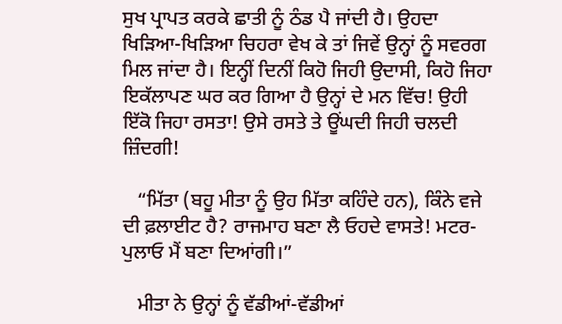ਸੁਖ ਪ੍ਰਾਪਤ ਕਰਕੇ ਛਾਤੀ ਨੂੰ ਠੰਡ ਪੈ ਜਾਂਦੀ ਹੈ। ਉਹਦਾ ਖਿੜਿਆ-ਖਿੜਿਆ ਚਿਹਰਾ ਵੇਖ ਕੇ ਤਾਂ ਜਿਵੇਂ ਉਨ੍ਹਾਂ ਨੂੰ ਸਵਰਗ ਮਿਲ ਜਾਂਦਾ ਹੈ। ਇਨ੍ਹੀਂ ਦਿਨੀਂ ਕਿਹੋ ਜਿਹੀ ਉਦਾਸੀ, ਕਿਹੋ ਜਿਹਾ ਇਕੱਲਾਪਣ ਘਰ ਕਰ ਗਿਆ ਹੈ ਉਨ੍ਹਾਂ ਦੇ ਮਨ ਵਿੱਚ! ਉਹੀ ਇੱਕੋ ਜਿਹਾ ਰਸਤਾ! ਉਸੇ ਰਸਤੇ ਤੇ ਊਂਘਦੀ ਜਿਹੀ ਚਲਦੀ ਜ਼ਿੰਦਗੀ!

   “ਮਿੱਤਾ (ਬਹੂ ਮੀਤਾ ਨੂੰ ਉਹ ਮਿੱਤਾ ਕਹਿੰਦੇ ਹਨ), ਕਿੰਨੇ ਵਜੇ ਦੀ ਫ਼ਲਾਈਟ ਹੈ? ਰਾਜਮਾਹ ਬਣਾ ਲੈ ਓਹਦੇ ਵਾਸਤੇ! ਮਟਰ-ਪੁਲਾਓ ਮੈਂ ਬਣਾ ਦਿਆਂਗੀ।”

   ਮੀਤਾ ਨੇ ਉਨ੍ਹਾਂ ਨੂੰ ਵੱਡੀਆਂ-ਵੱਡੀਆਂ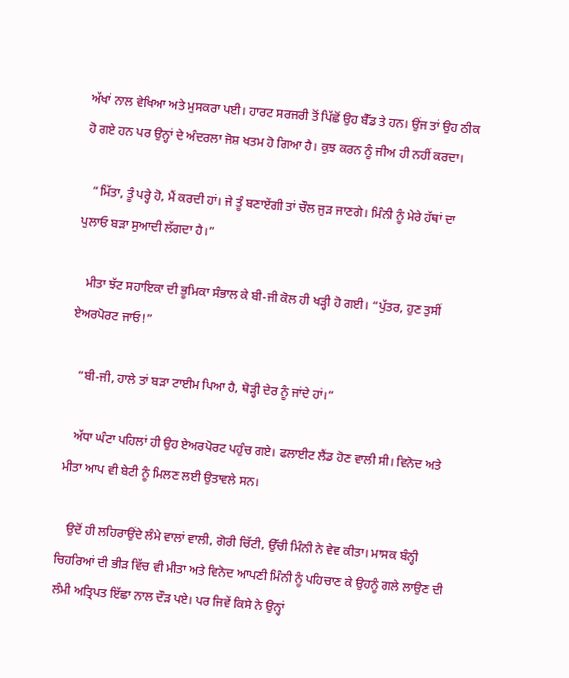ਅੱਖਾਂ ਨਾਲ ਵੇਖਿਆ ਅਤੇ ਮੁਸਕਰਾ ਪਈ। ਹਾਰਟ ਸਰਜਰੀ ਤੋਂ ਪਿੱਛੋਂ ਉਹ ਬੈੱਡ ਤੇ ਹਨ। ਉਂਜ ਤਾਂ ਉਹ ਠੀਕ ਹੋ ਗਏ ਹਨ ਪਰ ਉਨ੍ਹਾਂ ਦੇ ਅੰਦਰਲਾ ਜੋਸ਼ ਖਤਮ ਹੋ ਗਿਆ ਹੈ। ਕੁਝ ਕਰਨ ਨੂੰ ਜੀਅ ਹੀ ਨਹੀਂ ਕਰਦਾ।

   “ਮਿੱਤਾ, ਤੂੰ ਪਰ੍ਹੇ ਹੋ, ਮੈਂ ਕਰਦੀ ਹਾਂ। ਜੇ ਤੂੰ ਬਣਾਏਂਗੀ ਤਾਂ ਚੌਲ ਜੁੜ ਜਾਣਗੇ। ਮਿੰਨੀ ਨੂੰ ਮੇਰੇ ਹੱਥਾਂ ਦਾ ਪੁਲਾਓ ਬੜਾ ਸੁਆਦੀ ਲੱਗਦਾ ਹੈ।”

   ਮੀਤਾ ਝੱਟ ਸਹਾਇਕਾ ਦੀ ਭੂਮਿਕਾ ਸੰਭਾਲ ਕੇ ਬੀ-ਜੀ ਕੋਲ ਹੀ ਖੜ੍ਹੀ ਹੋ ਗਈ। “ਪੁੱਤਰ, ਹੁਣ ਤੁਸੀਂ ਏਅਰਪੋਰਟ ਜਾਓ!”

   “ਬੀ-ਜੀ, ਹਾਲੇ ਤਾਂ ਬੜਾ ਟਾਈਮ ਪਿਆ ਹੈ, ਥੋੜ੍ਹੀ ਦੇਰ ਨੂੰ ਜਾਂਦੇ ਹਾਂ।”

   ਅੱਧਾ ਘੰਟਾ ਪਹਿਲਾਂ ਹੀ ਉਹ ਏਅਰਪੋਰਟ ਪਹੁੰਚ ਗਏ। ਫਲਾਈਟ ਲੈਂਡ ਹੋਣ ਵਾਲੀ ਸੀ। ਵਿਨੋਦ ਅਤੇ ਮੀਤਾ ਆਪ ਵੀ ਬੇਟੀ ਨੂੰ ਮਿਲਣ ਲਈ ਉਤਾਵਲੇ ਸਨ।

   ਉਦੋਂ ਹੀ ਲਹਿਰਾਉਂਦੇ ਲੰਮੇ ਵਾਲਾਂ ਵਾਲੀ, ਗੋਰੀ ਚਿੱਟੀ, ਉੱਚੀ ਮਿੰਨੀ ਨੇ ਵੇਵ ਕੀਤਾ। ਮਾਸਕ ਬੰਨ੍ਹੀ ਚਿਹਰਿਆਂ ਦੀ ਭੀੜ ਵਿੱਚ ਵੀ ਮੀਤਾ ਅਤੇ ਵਿਨੋਦ ਆਪਣੀ ਮਿੰਨੀ ਨੂੰ ਪਹਿਚਾਣ ਕੇ ਉਹਨੂੰ ਗਲੇ ਲਾਉਣ ਦੀ ਲੰਮੀ ਅਤ੍ਰਿਪਤ ਇੱਛਾ ਨਾਲ ਦੌੜ ਪਏ। ਪਰ ਜਿਵੇਂ ਕਿਸੇ ਨੇ ਉਨ੍ਹਾਂ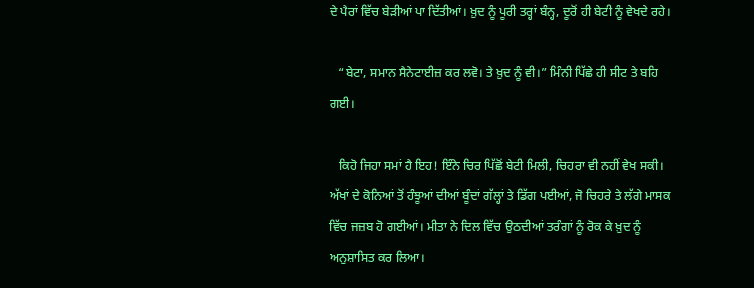ਦੇ ਪੈਰਾਂ ਵਿੱਚ ਬੇੜੀਆਂ ਪਾ ਦਿੱਤੀਆਂ। ਖ਼ੁਦ ਨੂੰ ਪੂਰੀ ਤਰ੍ਹਾਂ ਬੰਨ੍ਹ, ਦੂਰੋਂ ਹੀ ਬੇਟੀ ਨੂੰ ਵੇਖਦੇ ਰਹੇ।

   “ਬੇਟਾ, ਸਮਾਨ ਸੈਨੇਟਾਈਜ਼ ਕਰ ਲਵੋ। ਤੇ ਖ਼ੁਦ ਨੂੰ ਵੀ।” ਮਿੰਨੀ ਪਿੱਛੇ ਹੀ ਸੀਟ ਤੇ ਬਹਿ ਗਈ।

   ਕਿਹੋ ਜਿਹਾ ਸਮਾਂ ਹੈ ਇਹ! ਇੰਨੇ ਚਿਰ ਪਿੱਛੋਂ ਬੇਟੀ ਮਿਲੀ, ਚਿਹਰਾ ਵੀ ਨਹੀਂ ਵੇਖ ਸਕੀ। ਅੱਖਾਂ ਦੇ ਕੋਨਿਆਂ ਤੋਂ ਹੰਝੂਆਂ ਦੀਆਂ ਬੂੰਦਾਂ ਗੱਲ੍ਹਾਂ ਤੇ ਡਿੱਗ ਪਈਆਂ, ਜੋ ਚਿਹਰੇ ਤੇ ਲੱਗੇ ਮਾਸਕ ਵਿੱਚ ਜਜ਼ਬ ਹੋ ਗਈਆਂ। ਮੀਤਾ ਨੇ ਦਿਲ ਵਿੱਚ ਉਠਦੀਆਂ ਤਰੰਗਾਂ ਨੂੰ ਰੋਕ ਕੇ ਖ਼ੁਦ ਨੂੰ ਅਨੁਸ਼ਾਸਿਤ ਕਰ ਲਿਆ।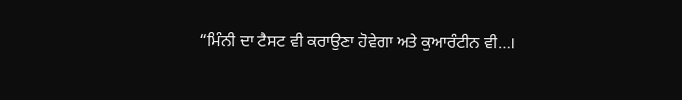“ਮਿੰਨੀ ਦਾ ਟੈਸਟ ਵੀ ਕਰਾਉਣਾ ਹੋਵੇਗਾ ਅਤੇ ਕੁਆਰੰਟੀਨ ਵੀ…।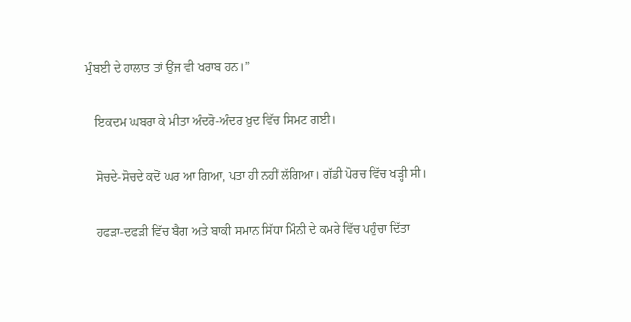ਮੁੰਬਈ ਦੇ ਹਾਲਾਤ ਤਾਂ ਉਂਜ ਵੀ ਖਰਾਬ ਹਨ।”

   ਇਕਦਮ ਘਬਰਾ ਕੇ ਮੀਤਾ ਅੰਦਰੋ-ਅੰਦਰ ਖ਼ੁਦ ਵਿੱਚ ਸਿਮਟ ਗਈ।

   ਸੋਚਦੇ-ਸੋਚਦੇ ਕਦੋਂ ਘਰ ਆ ਗਿਆ, ਪਤਾ ਹੀ ਨਹੀਂ ਲੱਗਿਆ। ਗੱਡੀ ਪੋਰਚ ਵਿੱਚ ਖੜ੍ਹੀ ਸੀ।

   ਹਫੜਾ-ਦਫੜੀ ਵਿੱਚ ਬੈਗ ਅਤੇ ਬਾਕੀ ਸਮਾਨ ਸਿੱਧਾ ਮਿੰਨੀ ਦੇ ਕਮਰੇ ਵਿੱਚ ਪਹੁੰਚਾ ਦਿੱਤਾ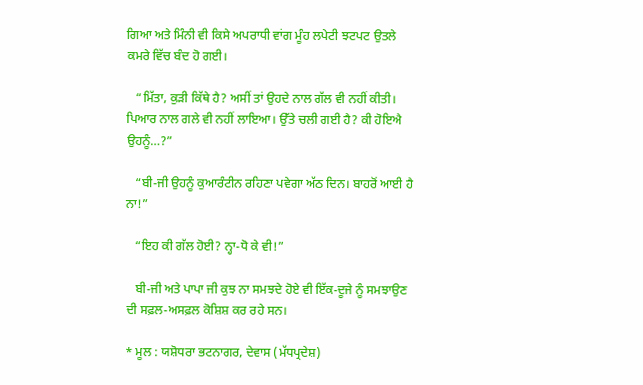ਗਿਆ ਅਤੇ ਮਿੰਨੀ ਵੀ ਕਿਸੇ ਅਪਰਾਧੀ ਵਾਂਗ ਮੂੰਹ ਲਪੇਟੀ ਝਟਪਟ ਉਤਲੇ ਕਮਰੇ ਵਿੱਚ ਬੰਦ ਹੋ ਗਈ।

   “ਮਿੱਤਾ, ਕੁੜੀ ਕਿੱਥੇ ਹੈ? ਅਸੀਂ ਤਾਂ ਉਹਦੇ ਨਾਲ ਗੱਲ ਵੀ ਨਹੀਂ ਕੀਤੀ। ਪਿਆਰ ਨਾਲ ਗਲੇ ਵੀ ਨਹੀਂ ਲਾਇਆ। ਉੱਤੇ ਚਲੀ ਗਈ ਹੈ? ਕੀ ਹੋਇਐ ਉਹਨੂੰ…?”

   “ਬੀ-ਜੀ ਉਹਨੂੰ ਕੁਆਰੰਟੀਨ ਰਹਿਣਾ ਪਵੇਗਾ ਅੱਠ ਦਿਨ। ਬਾਹਰੋਂ ਆਈ ਹੈ ਨਾ!”

   “ਇਹ ਕੀ ਗੱਲ ਹੋਈ? ਨ੍ਹਾ-ਧੋ ਕੇ ਵੀ!”

   ਬੀ-ਜੀ ਅਤੇ ਪਾਪਾ ਜੀ ਕੁਝ ਨਾ ਸਮਝਦੇ ਹੋਏ ਵੀ ਇੱਕ-ਦੂਜੇ ਨੂੰ ਸਮਝਾਉਣ ਦੀ ਸਫ਼ਲ-ਅਸਫ਼ਲ ਕੋਸ਼ਿਸ਼ ਕਰ ਰਹੇ ਸਨ।

* ਮੂਲ : ਯਸ਼ੋਧਰਾ ਭਟਨਾਗਰ, ਦੇਵਾਸ (ਮੱਧਪ੍ਰਦੇਸ਼)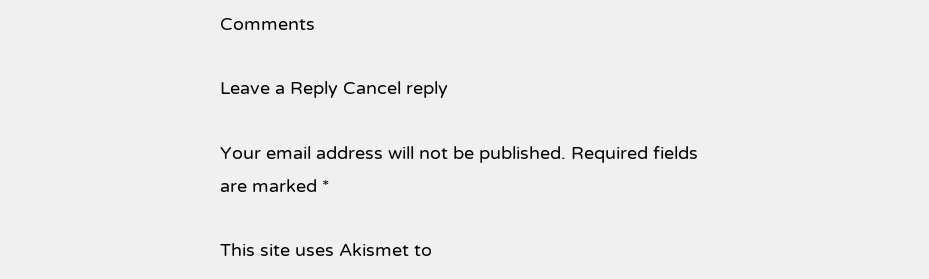Comments

Leave a Reply Cancel reply

Your email address will not be published. Required fields are marked *

This site uses Akismet to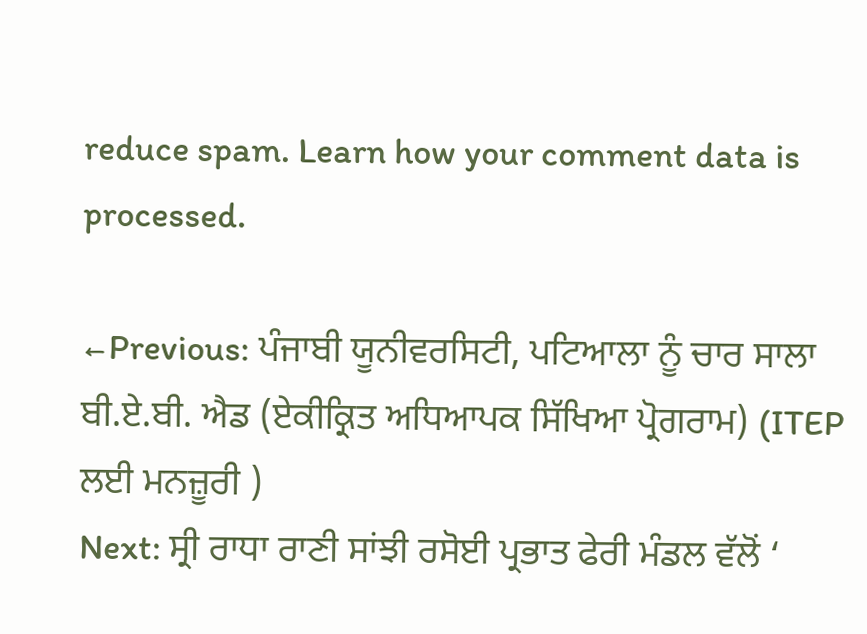reduce spam. Learn how your comment data is processed.

←Previous: ਪੰਜਾਬੀ ਯੂਨੀਵਰਸਿਟੀ, ਪਟਿਆਲਾ ਨੂੰ ਚਾਰ ਸਾਲਾ ਬੀ.ਏ.ਬੀ. ਐਡ (ਏਕੀਕ੍ਰਿਤ ਅਧਿਆਪਕ ਸਿੱਖਿਆ ਪ੍ਰੋਗਰਾਮ) (ITEP ਲਈ ਮਨਜ਼ੂਰੀ )
Next: ਸ੍ਰੀ ਰਾਧਾ ਰਾਣੀ ਸਾਂਝੀ ਰਸੋਈ ਪ੍ਰਭਾਤ ਫੇਰੀ ਮੰਡਲ ਵੱਲੋਂ ‘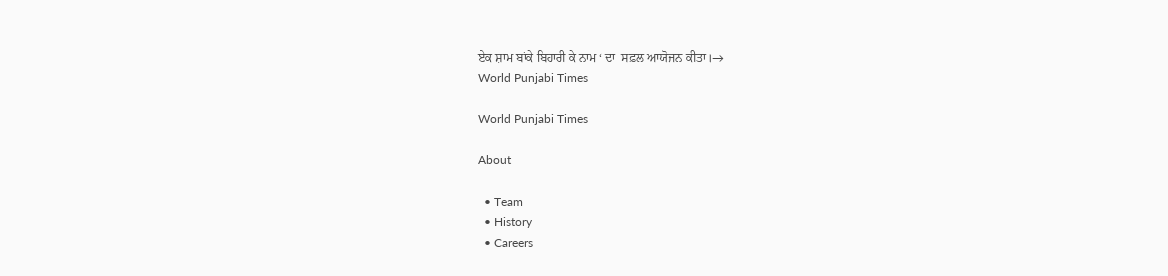ਏਕ ਸ਼ਾਮ ਬਾਂਕੇ ਬਿਹਾਰੀ ਕੇ ਨਾਮ ‘ ਦਾ  ਸਫ਼ਲ ਆਯੋਜਨ ਕੀਤਾ।→
World Punjabi Times

World Punjabi Times

About

  • Team
  • History
  • Careers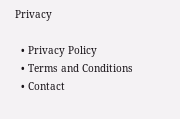Privacy

  • Privacy Policy
  • Terms and Conditions
  • Contact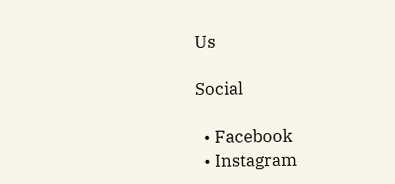Us

Social

  • Facebook
  • Instagram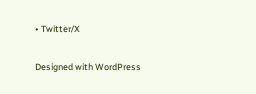• Twitter/X

Designed with WordPress